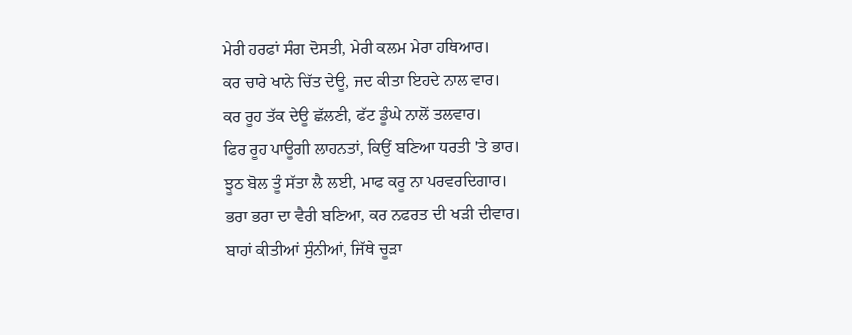ਮੇਰੀ ਹਰਫਾਂ ਸੰਗ ਦੋਸਤੀ, ਮੇਰੀ ਕਲਮ ਮੇਰਾ ਹਥਿਆਰ।
ਕਰ ਚਾਰੇ ਖਾਨੇ ਚਿੱਤ ਦੇਊ, ਜਦ ਕੀਤਾ ਇਹਦੇ ਨਾਲ ਵਾਰ।
ਕਰ ਰੂਹ ਤੱਕ ਦੇਊ ਛੱਲਣੀ, ਫੱਟ ਡੂੰਘੇ ਨਾਲੋਂ ਤਲਵਾਰ।
ਫਿਰ ਰੂਹ ਪਾਊਗੀ ਲਾਹਨਤਾਂ, ਕਿਉਂ ਬਣਿਆ ਧਰਤੀ 'ਤੇ ਭਾਰ।
ਝੂਠ ਬੋਲ ਤੂੰ ਸੱਤਾ ਲੈ ਲਈ, ਮਾਫ ਕਰੂ ਨਾ ਪਰਵਰਦਿਗਾਰ।
ਭਰਾ ਭਰਾ ਦਾ ਵੈਰੀ ਬਣਿਆ, ਕਰ ਨਫਰਤ ਦੀ ਖੜੀ ਦੀਵਾਰ।
ਬਾਹਾਂ ਕੀਤੀਆਂ ਸੁੰਨੀਆਂ, ਜਿੱਥੇ ਚੂੜਾ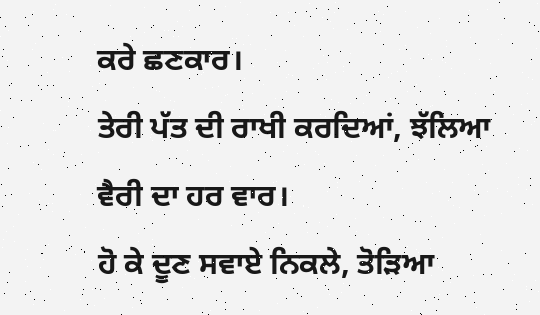ਕਰੇ ਛਣਕਾਰ।
ਤੇਰੀ ਪੱਤ ਦੀ ਰਾਖੀ ਕਰਦਿਆਂ, ਝੱਲਿਆ ਵੈਰੀ ਦਾ ਹਰ ਵਾਰ।
ਹੋ ਕੇ ਦੂਣ ਸਵਾਏ ਨਿਕਲੇ, ਤੋੜਿਆ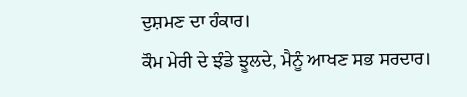ਦੁਸ਼ਮਣ ਦਾ ਹੰਕਾਰ।
ਕੌਮ ਮੇਰੀ ਦੇ ਝੰਡੇ ਝੂਲਦੇ, ਮੈਨੂੰ ਆਖਣ ਸਭ ਸਰਦਾਰ।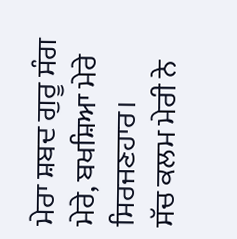ਮੇਰਾ ਸ਼ਬਦ ਗੁਰੂ ਸੰਗ ਮੇਰੇ, ਬਖਸ਼ਿਆ ਮੇਰੇ ਸਿਰਜਣਹਾਰ।
ਸੱਚ ਕਲਮ ਮੇਰੀ ਨੇ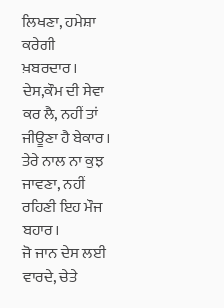ਲਿਖਣਾ, ਹਮੇਸ਼ਾ ਕਰੇਗੀ ਖ਼ਬਰਦਾਰ।
ਦੇਸ,ਕੌਮ ਦੀ ਸੇਵਾ ਕਰ ਲੈ, ਨਹੀਂ ਤਾਂ ਜੀਊਣਾ ਹੈ ਬੇਕਾਰ।
ਤੇਰੇ ਨਾਲ ਨਾ ਕੁਝ ਜਾਵਣਾ, ਨਹੀਂ ਰਹਿਣੀ ਇਹ ਮੌਜ ਬਹਾਰ।
ਜੋ ਜਾਨ ਦੇਸ ਲਈ ਵਾਰਦੇ, ਚੇਤੇ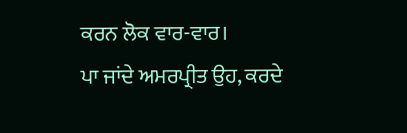ਕਰਨ ਲੋਕ ਵਾਰ-ਵਾਰ।
ਪਾ ਜਾਂਦੇ ਅਮਰਪ੍ਰੀਤ ਉਹ, ਕਰਦੇ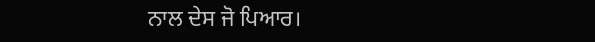ਨਾਲ ਦੇਸ ਜੋ ਪਿਆਰ।